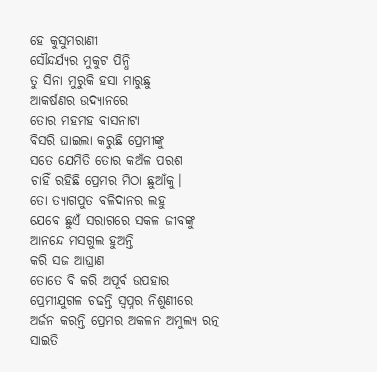ହେ କୁସୁମରାଣୀ
ସୌନ୍ଦର୍ଯ୍ୟର ମୁକୁଟ ପିନ୍ଧି
ତୁ ସିନା ମୁରୁକି ହସା ମାରୁଛୁ
ଆକର୍ଷଣର ଉଦ୍ୟାନରେ
ତୋର ମହମହ ବାସନାଟା
ବିସରି ଘାଇଲା କରୁଛି ପ୍ରେମୀଙ୍କୁ
ସତେ ଯେମିତି ତୋର କଅଁଳ ପରଶ
ଚାହିଁ ରହିଛି ପ୍ରେମର ମିଠା ଛୁଆଁକୁ।
ତୋ ତ୍ୟାଗପୁତ ବଳିଦାନର ଲହୁ
ଯେବେ ଛୁଏଁ ସରାଗରେ ସକଳ ଜୀବଙ୍କୁ
ଆନନ୍ଦେ ମସଗୁଲ ହୁଅନ୍ତି
କରି ସଜ ଆଘ୍ରାଣ
ତୋତେ ବି କରି ଅପୂର୍ବ ଉପହାର
ପ୍ରେମୀଯୁଗଳ ଚଢନ୍ତି ସ୍ୱପ୍ନର ନିଶୁଣୀରେ
ଅର୍ଜନ କରନ୍ତି ପ୍ରେମର ଅକଳନ ଅମୁଲ୍ୟ ରତ୍ନ
ସାଇତି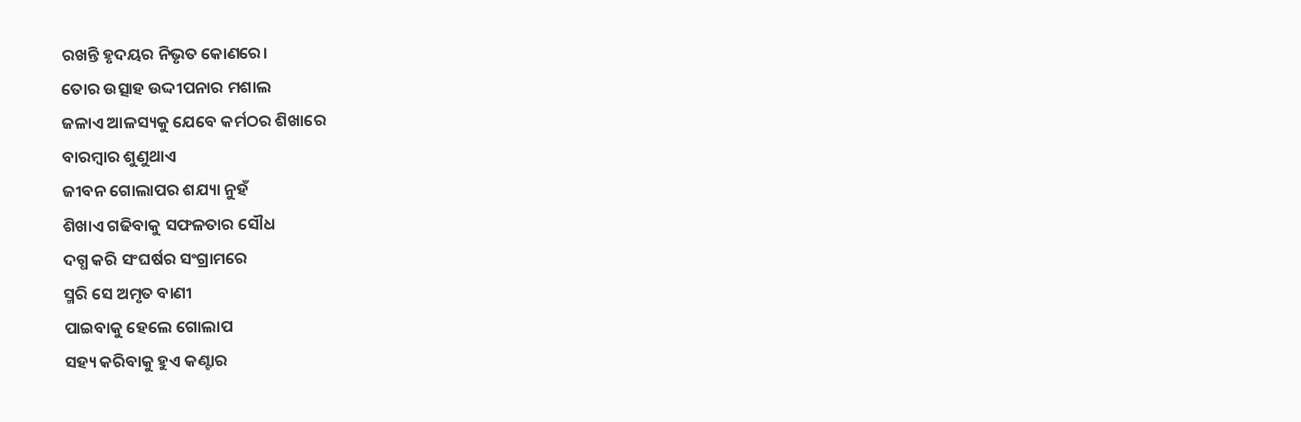ରଖନ୍ତି ହୃଦୟର ନିଭୃତ କୋଣରେ।
ତୋର ଉତ୍ସାହ ଉଦ୍ଦୀପନାର ମଶାଲ
ଜଳାଏ ଆଳସ୍ୟକୁ ଯେବେ କର୍ମଠର ଶିଖାରେ
ବାରମ୍ବାର ଶୁଣୁଥାଏ
ଜୀବନ ଗୋଲାପର ଶଯ୍ୟା ନୁହଁ
ଶିଖାଏ ଗଢିବାକୁ ସଫଳତାର ସୌଧ
ଦଗ୍ଧ କରି ସଂଘର୍ଷର ସଂଗ୍ରାମରେ
ସ୍ମରି ସେ ଅମୃତ ବାଣୀ
ପାଇବାକୁ ହେଲେ ଗୋଲାପ
ସହ୍ୟ କରିବାକୁ ହୁଏ କଣ୍ଟାର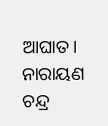ଆଘାତ।
ନାରାୟଣ ଚନ୍ଦ୍ର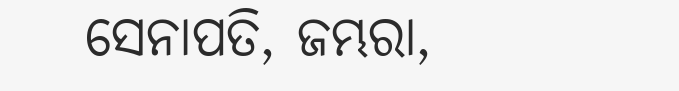ସେନାପତି, ଜମ୍ଭରା,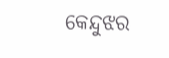କେନ୍ଦୁଝର